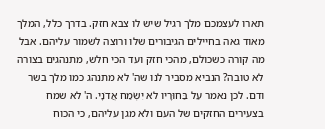תארו לעצמכם מלך רגיל שיש לו צבא חזק. בדרך כלל, המלך מאוד גאה בחיילים הגיבורים שלו ורוצה לשמור עליהם. אבל מה קורה כשכולם, מהכי חזק ועד הכי חלש, מתנהגים בצורה לא טובה? הנביא מסביר לנו שה' לא מתנהג כמו מלך בשר ודם. לכן נאמר עַל בַּחוּרָיו לֹא יִשְׂמַח אֲדֹנָי. ה' לא שמח בצעירים החזקים של העם ולא מגן עליהם, כי הכוח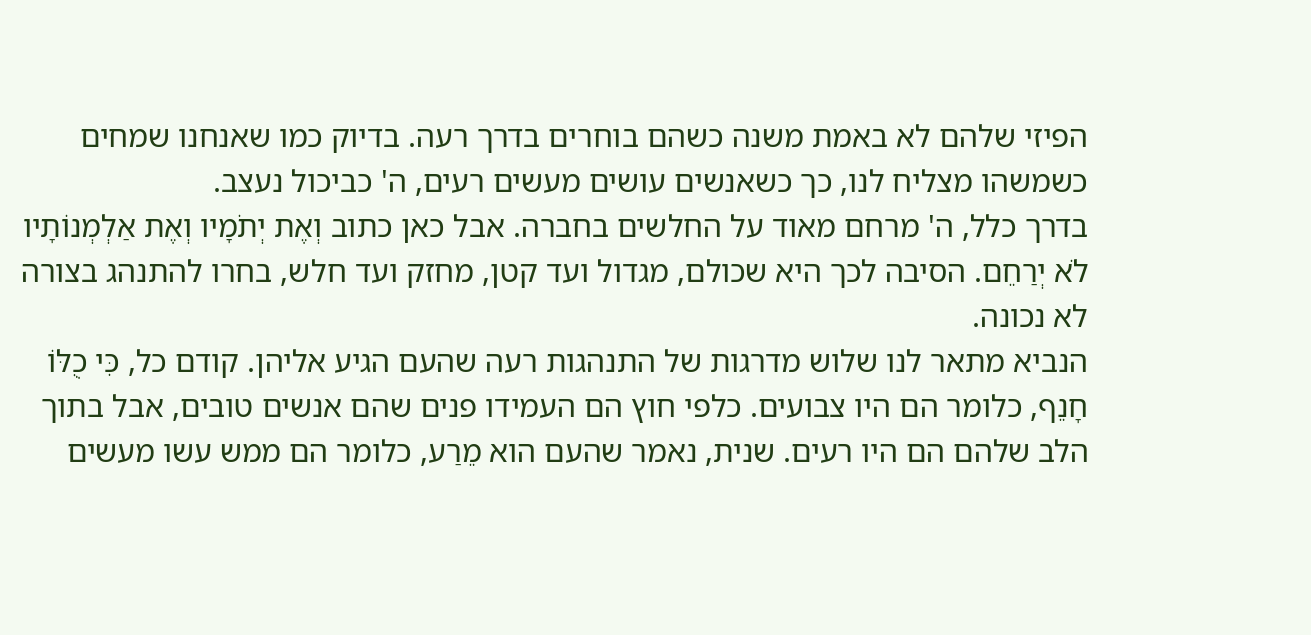הפיזי שלהם לא באמת משנה כשהם בוחרים בדרך רעה. בדיוק כמו שאנחנו שמחים כשמשהו מצליח לנו, כך כשאנשים עושים מעשים רעים, ה' כביכול נעצב.
בדרך כלל, ה' מרחם מאוד על החלשים בחברה. אבל כאן כתוב וְאֶת יְתֹמָיו וְאֶת אַלְמְנוֹתָיו לֹא יְרַחֵם. הסיבה לכך היא שכולם, מגדול ועד קטן, מחזק ועד חלש, בחרו להתנהג בצורה לא נכונה.
הנביא מתאר לנו שלוש מדרגות של התנהגות רעה שהעם הגיע אליהן. קודם כל, כִּי כֻלּוֹ חָנֵף, כלומר הם היו צבועים. כלפי חוץ הם העמידו פנים שהם אנשים טובים, אבל בתוך הלב שלהם הם היו רעים. שנית, נאמר שהעם הוא מֵרַע, כלומר הם ממש עשו מעשים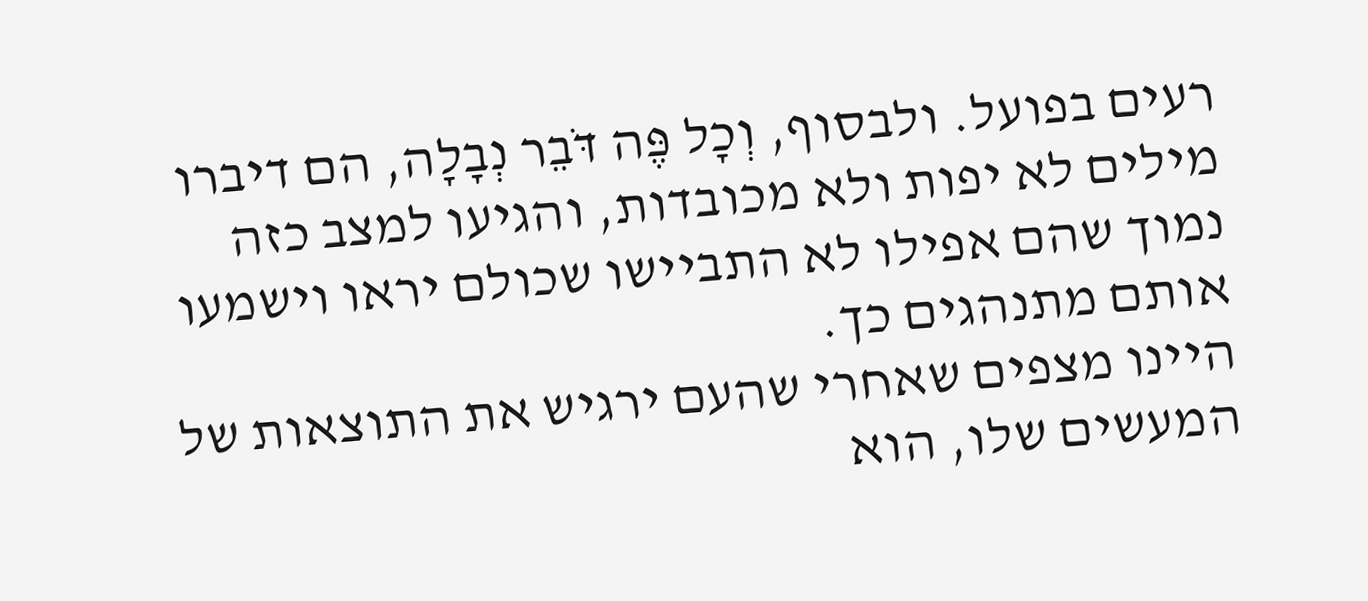רעים בפועל. ולבסוף, וְכָל פֶּה דֹּבֵר נְבָלָה, הם דיברו מילים לא יפות ולא מכובדות, והגיעו למצב כזה נמוך שהם אפילו לא התביישו שכולם יראו וישמעו אותם מתנהגים כך.
היינו מצפים שאחרי שהעם ירגיש את התוצאות של המעשים שלו, הוא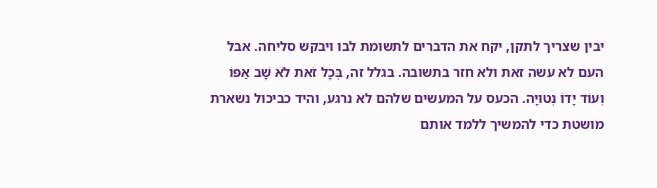יבין שצריך לתקן, יקח את הדברים לתשומת לבו ויבקש סליחה. אבל העם לא עשה זאת ולא חזר בתשובה. בגלל זה, בְּכָל זֹאת לֹא שָׁב אַפּוֹ וְעוֹד יָדוֹ נְטוּיָה. הכעס על המעשים שלהם לא נרגע, והיד כביכול נשארת מושטת כדי להמשיך ללמד אותם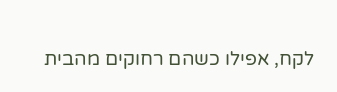לקח, אפילו כשהם רחוקים מהבית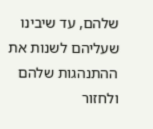שלהם, עד שיבינו שעליהם לשנות את ההתנהגות שלהם ולחזור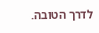לדרך הטובה.